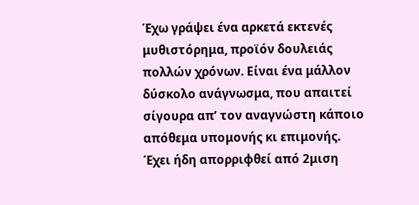Έχω γράψει ένα αρκετά εκτενές μυθιστόρημα, προϊόν δουλειάς πολλών χρόνων. Είναι ένα μάλλον δύσκολο ανάγνωσμα, που απαιτεί σίγουρα απ’ τον αναγνώστη κάποιο απόθεμα υπομονής κι επιμονής. Έχει ήδη απορριφθεί από 2μιση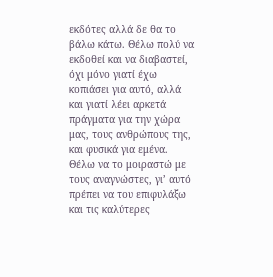εκδότες αλλά δε θα το βάλω κάτω. Θέλω πολύ να εκδοθεί και να διαβαστεί, όχι μόνο γιατί έχω κοπιάσει για αυτό, αλλά και γιατί λέει αρκετά πράγματα για την χώρα μας, τους ανθρώπους της, και φυσικά για εμένα. Θέλω να το μοιραστώ με τους αναγνώστες, γι’ αυτό πρέπει να του επιφυλάξω και τις καλύτερες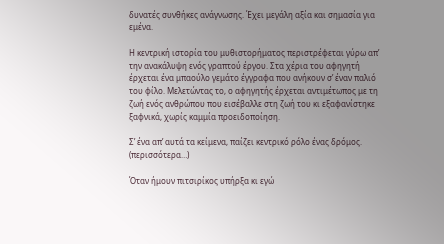δυνατές συνθήκες ανάγνωσης. Έχει μεγάλη αξία και σημασία για εμένα.

Η κεντρική ιστορία του μυθιστορήματος περιστρέφεται γύρω απ’ την ανακάλυψη ενός γραπτού έργου. Στα χέρια του αφηγητή έρχεται ένα μπαούλο γεμάτο έγγραφα που ανήκουν σ’ έναν παλιό του φίλο. Μελετώντας το, ο αφηγητής έρχεται αντιμέτωπος με τη ζωή ενός ανθρώπου που εισέβαλλε στη ζωή του κι εξαφανίστηκε ξαφνικά, χωρίς καμμία προειδοποίηση.

Σ’ ένα απ’ αυτά τα κείμενα, παίζει κεντρικό ρόλο ένας δρόμος. (περισσότερα…)

Όταν ήμουν πιτσιρίκος υπήρξα κι εγώ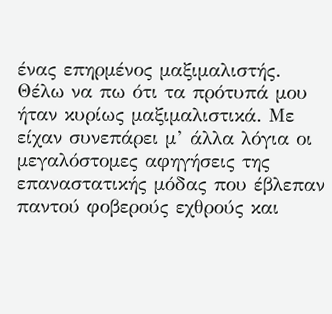ένας επηρμένος μαξιμαλιστής. Θέλω να πω ότι τα πρότυπά μου ήταν κυρίως μαξιμαλιστικά. Με είχαν συνεπάρει μ’ άλλα λόγια οι μεγαλόστομες αφηγήσεις της επαναστατικής μόδας που έβλεπαν παντού φοβερούς εχθρούς και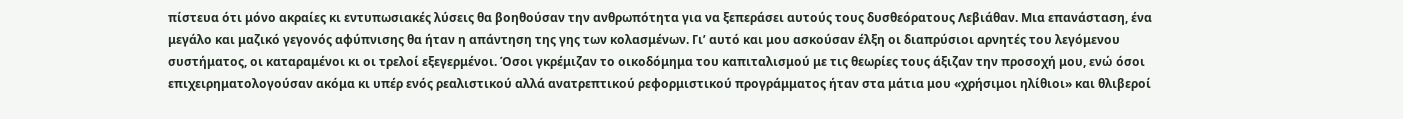πίστευα ότι μόνο ακραίες κι εντυπωσιακές λύσεις θα βοηθούσαν την ανθρωπότητα για να ξεπεράσει αυτούς τους δυσθεόρατους Λεβιάθαν. Μια επανάσταση, ένα μεγάλο και μαζικό γεγονός αφύπνισης θα ήταν η απάντηση της γης των κολασμένων. Γι’ αυτό και μου ασκούσαν έλξη οι διαπρύσιοι αρνητές του λεγόμενου συστήματος, οι καταραμένοι κι οι τρελοί εξεγερμένοι. Όσοι γκρέμιζαν το οικοδόμημα του καπιταλισμού με τις θεωρίες τους άξιζαν την προσοχή μου, ενώ όσοι επιχειρηματολογούσαν ακόμα κι υπέρ ενός ρεαλιστικού αλλά ανατρεπτικού ρεφορμιστικού προγράμματος ήταν στα μάτια μου «χρήσιμοι ηλίθιοι» και θλιβεροί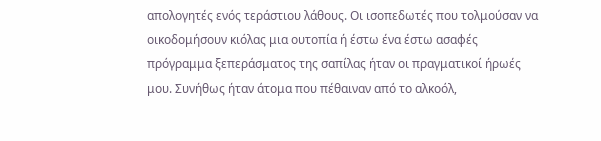απολογητές ενός τεράστιου λάθους. Οι ισοπεδωτές που τολμούσαν να οικοδομήσουν κιόλας μια ουτοπία ή έστω ένα έστω ασαφές πρόγραμμα ξεπεράσματος της σαπίλας ήταν οι πραγματικοί ήρωές μου. Συνήθως ήταν άτομα που πέθαιναν από το αλκοόλ,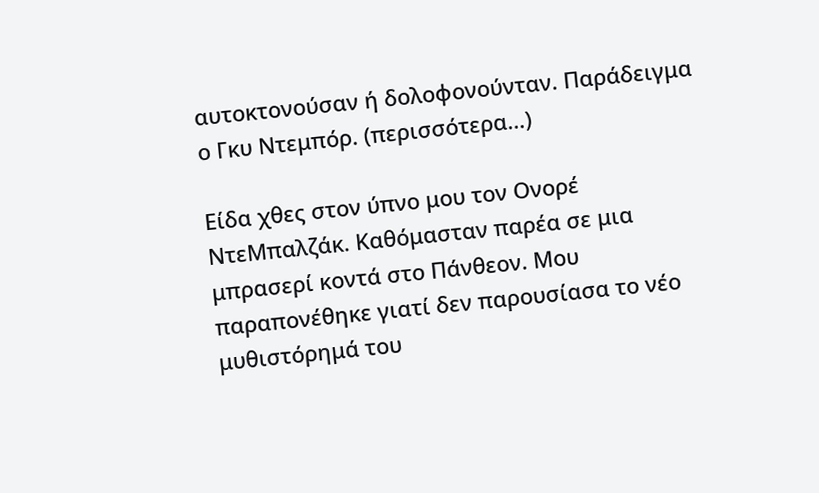αυτοκτονούσαν ή δολοφονούνταν. Παράδειγμα ο Γκυ Ντεμπόρ. (περισσότερα…)

Είδα χθες στον ύπνο μου τον Ονορέ ΝτεΜπαλζάκ. Καθόμασταν παρέα σε μια μπρασερί κοντά στο Πάνθεον. Μου παραπονέθηκε γιατί δεν παρουσίασα το νέο μυθιστόρημά του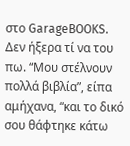στο GarageBOOKS. Δεν ήξερα τί να του πω. “Μου στέλνουν πολλά βιβλία”, είπα αμήχανα, “και το δικό σου θάφτηκε κάτω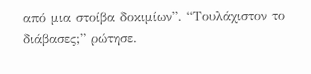από μια στοίβα δοκιμίων”. “Τουλάχιστον το διάβασες;” ρώτησε.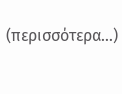(περισσότερα…)